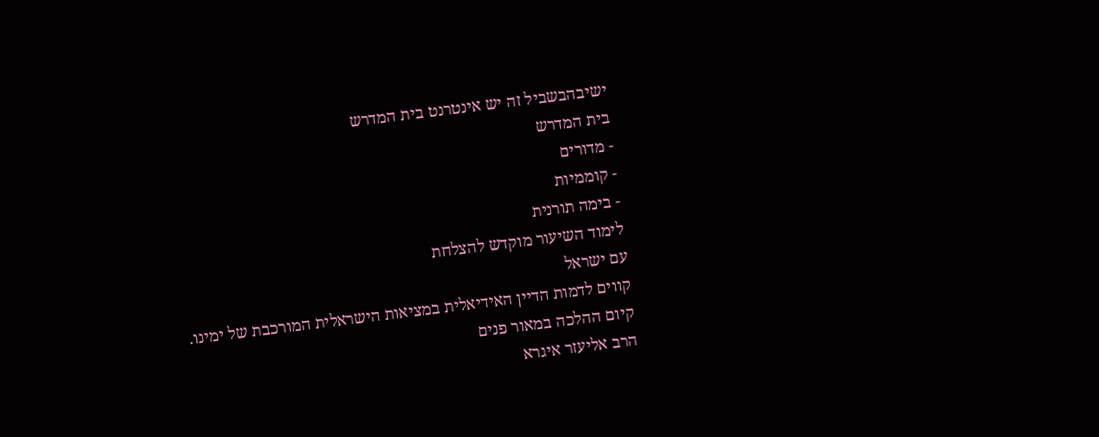ישיבהבשביל זה יש אינטרנט בית המדרש
בית המדרש
- מדורים
- קוממיות
- בימה תורנית
לימוד השיעור מוקדש להצלחת
עם ישראל
קווים לדמות הדיין האידיאלית במציאות הישראלית המורכבת של ימינו.
קיום ההלכה במאור פנים
הרב אליעזר איגרא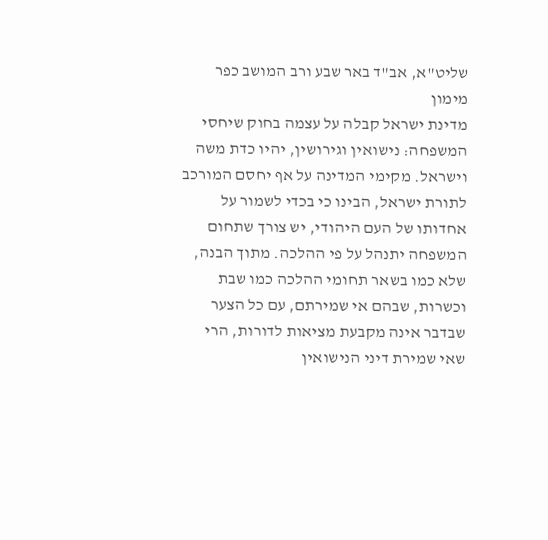שליט"א, אב"ד באר שבע ורב המושב כפר מימון
מדינת ישראל קבלה על עצמה בחוק שיחסי המשפחה: נישואין וגירושין, יהיו כדת משה וישראל. מקימי המדינה על אף יחסם המורכב לתורת ישראל, הבינו כי בכדי לשמור על אחדותו של העם היהודי, יש צורך שתחום המשפחה יתנהל על פי ההלכה. מתוך הבנה, שלא כמו בשאר תחומי ההלכה כמו שבת וכשרות, שבהם אי שמירתם, עם כל הצער שבדבר אינה מקבעת מציאות לדורות, הרי שאי שמירת דיני הנישואין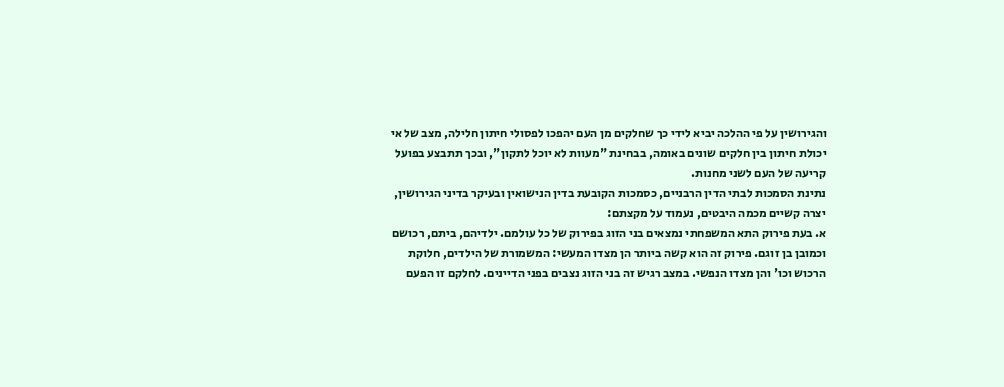והגירושין על פי ההלכה יביא לידי כך שחלקים מן העם יהפכו לפסולי חיתון חלילה, מצב של אי יכולת חיתון בין חלקים שונים באומה, בבחינת "מעוות לא יוכל לתקון", ובכך תתבצע בפועל קריעה של העם לשני מחנות.
נתינת הסמכות לבתי הדין הרבניים, כסמכות הקובעת בדין הנישואין ובעיקר בדיני הגירושין, יצרה קשיים מכמה היבטים, נעמוד על מקצתם:
א. בעת פירוק התא המשפחתי נמצאים בני הזוג בפירוק של כל עולמם. ילדיהם, ביתם, רכושם וכמובן בן זוגם. פירוק זה הוא קשה ביותר הן מצדו המעשי: המשמורת של הילדים, חלוקת הרכוש וכו' והן מצדו הנפשי. במצב רגיש זה בני הזוג נצבים בפני הדיינים. לחלקם זו הפעם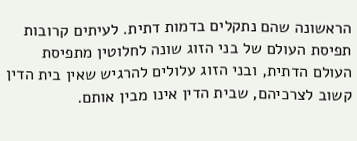הראשונה שהם נתקלים בדמות דתית. לעיתים קרובות תפיסת העולם של בני הזוג שונה לחלוטין מתפיסת העולם הדתית, ובני הזוג עלולים להרגיש שאין בית הדין קשוב לצרכיהם, שבית הדין אינו מבין אותם.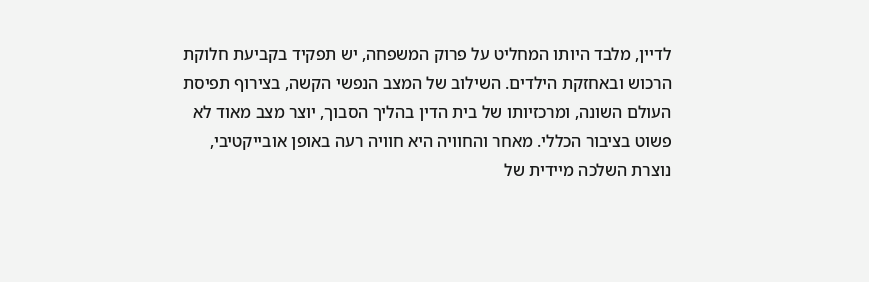לדיין, מלבד היותו המחליט על פרוק המשפחה, יש תפקיד בקביעת חלוקת הרכוש ובאחזקת הילדים. השילוב של המצב הנפשי הקשה, בצירוף תפיסת העולם השונה, ומרכזיותו של בית הדין בהליך הסבוך, יוצר מצב מאוד לא פשוט בציבור הכללי. מאחר והחוויה היא חוויה רעה באופן אובייקטיבי, נוצרת השלכה מיידית של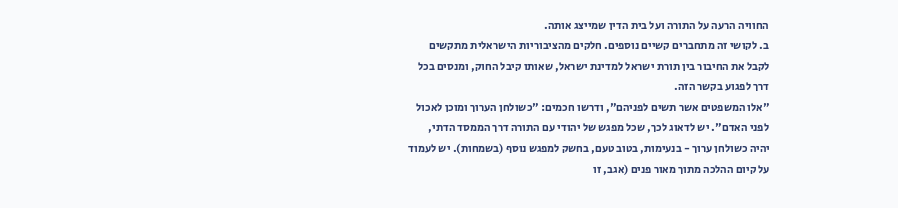החוויה הרעה על התורה ועל בית הדין שמייצג אותה.
ב. לקושי זה מתחברים קשיים נוספים. חלקים מהציבוריות הישראלית מתקשים לקבל את החיבור בין תורת ישראל למדינת ישראל, שאותו קיבל החוק, ומנסים בכל דרך לפגוע בקשר הזה.
"אלו המשפטים אשר תשים לפניהם", ודרשו חכמים: "כשולחן הערוך ומוכן לאכול לפני האדם". יש לדאוג לכך, שכל מפגש של יהודי עם התורה דרך הממסד הדתי, יהיה כשולחן ערוך - בנעימות, בטוב טעם, בחשק למפגש נוסף (בשמחות). יש לעמוד על קיום ההלכה מתוך מאור פנים (אגב, זו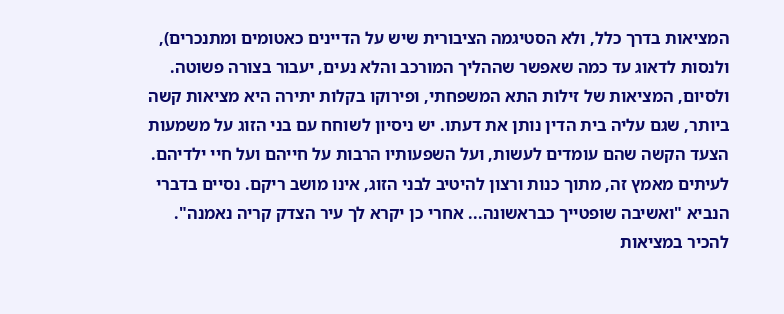המציאות בדרך כלל, ולא הסטיגמה הציבורית שיש על הדיינים כאטומים ומתנכרים), ולנסות לדאוג עד כמה שאפשר שההליך המורכב והלא נעים, יעבור בצורה פשוטה.
ולסיום, המציאות של זילות התא המשפחתי, ופירוקו בקלות יתירה היא מציאות קשה ביותר, שגם עליה בית הדין נותן את דעתו. יש ניסיון לשוחח עם בני הזוג על משמעות הצעד הקשה שהם עומדים לעשות, ועל השפעותיו הרבות על חייהם ועל חיי ילדיהם. לעיתים מאמץ זה, מתוך כנות ורצון להיטיב לבני הזוג, אינו מושב ריקם. נסיים בדברי הנביא "ואשיבה שופטייך כבראשונה... אחרי כן יקרא לך עיר הצדק קריה נאמנה".
להכיר במציאות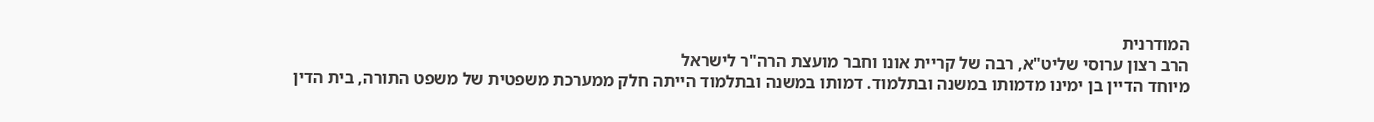המודרנית
הרב רצון ערוסי שליט"א, רבה של קריית אונו וחבר מועצת הרה"ר לישראל
מיוחד הדיין בן ימינו מדמותו במשנה ובתלמוד. דמותו במשנה ובתלמוד הייתה חלק ממערכת משפטית של משפט התורה, בית הדין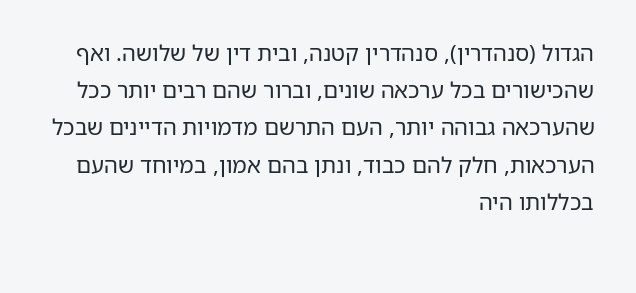הגדול (סנהדרין), סנהדרין קטנה, ובית דין של שלושה. ואף שהכישורים בכל ערכאה שונים, וברור שהם רבים יותר ככל שהערכאה גבוהה יותר, העם התרשם מדמויות הדיינים שבכל הערכאות, חלק להם כבוד, ונתן בהם אמון, במיוחד שהעם בכללותו היה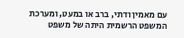עם מאמין ודתי, ברב או במעט, ומערכת המשפט הרשמית היתה של משפט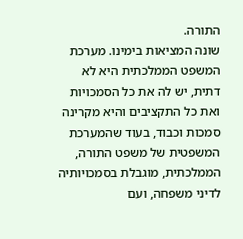התורה.
שונה המציאות בימינו. מערכת המשפט הממלכתית היא לא דתית, יש לה את כל הסמכויות ואת כל התקציבים והיא מקרינה סמכות וכבוד, בעוד שהמערכת המשפטית של משפט התורה, הממלכתית, מוגבלת בסמכויותיה לדיני משפחה, ועם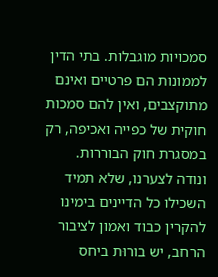סמכויות מוגבלות. בתי הדין לממונות הם פרטיים ואינם מתוקצבים, ואין להם סמכות חוקית של כפייה ואכיפה, רק במסגרת חוק הבוררות.
ונודה לצערנו, שלא תמיד השכילו כל הדיינים בימינו להקרין כבוד ואמון לציבור הרחב, יש בורוּת ביחס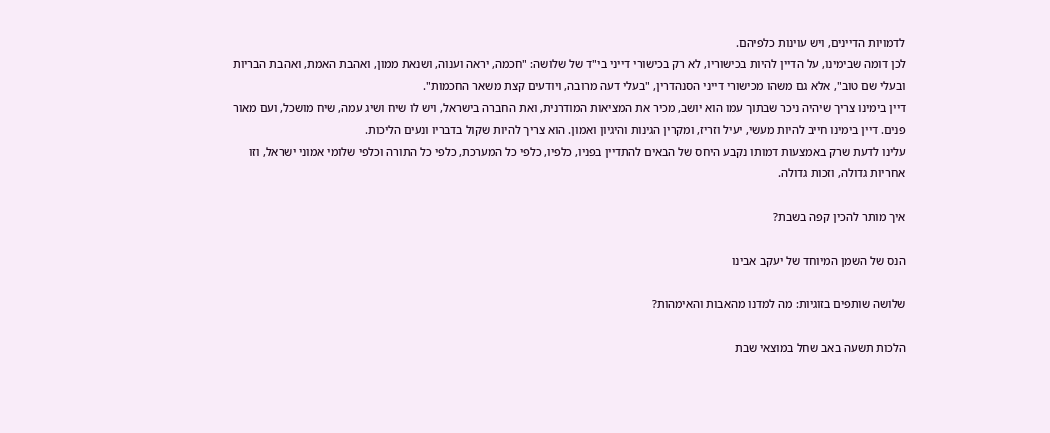לדמויות הדיינים, ויש עוינות כלפיהם.
לכן דומה שבימינו, על הדיין להיות בכישוריו, לא רק בכישורי דייני בי"ד של שלושה: "חכמה, יראה וענוה, ושנאת ממון, ואהבת האמת, ואהבת הבריות ובעלי שם טוב", אלא גם משהו מכישורי דייני הסנהדרין, "בעלי דעה מרובה, ויודעים קצת משאר החכמות".
דיין בימינו צריך שיהיה ניכר שבתוך עמו הוא יושב, מכיר את המציאות המודרנית, ואת החברה בישראל, ויש לו שיח ושיג עמה, שיח מושכל, ועם מאור פנים. דיין בימינו חייב להיות מעשי, יעיל וזריז, ומקרין הגינות והיגיון ואמון. הוא צריך להיות שקול בדבריו ונעים הליכות.
עלינו לדעת שרק באמצעות דמותו נקבע היחס של הבאים להתדיין בפניו, כלפיו, כלפי כל המערכת, כלפי כל התורה וכלפי שלומי אמוני ישראל, וזו אחריות גדולה, וזכות גדולה.

איך מותר להכין קפה בשבת?

הנס של השמן המיוחד של יעקב אבינו

שלושה שותפים בזוגיות: מה למדנו מהאבות והאימהות?

הלכות תשעה באב שחל במוצאי שבת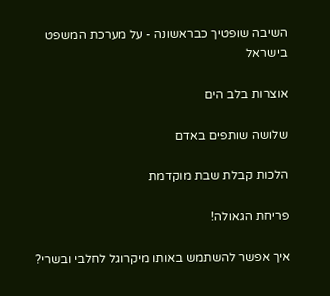השיבה שופטיך כבראשונה - על מערכת המשפט בישראל

אוצרות בלב הים

שלושה שותפים באדם

הלכות קבלת שבת מוקדמת

פריחת הגאולה!

איך אפשר להשתמש באותו מיקרוגל לחלבי ובשרי?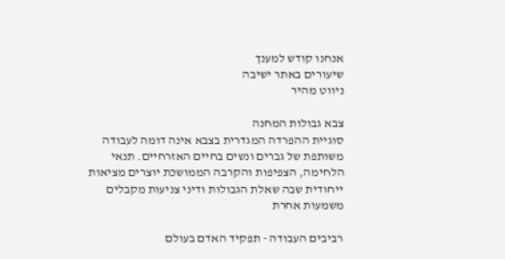אנחנו קודש למענך
שיעורים באתר ישיבה
ניווט מהיר

צבא גבולות המחנה
סוגיית ההפרדה המגדרית בצבא אינה דומה לעבודה משותפת של גברים ונשים בחיים האזרחיים. תנאי הלחימה, הצפיפות והקרבה הממושכת יוצרים מציאות ייחודית שבה שאלת הגבולות ודיני צניעות מקבלים משמעות אחרת

רביבים העבודה - תפקיד האדם בעולם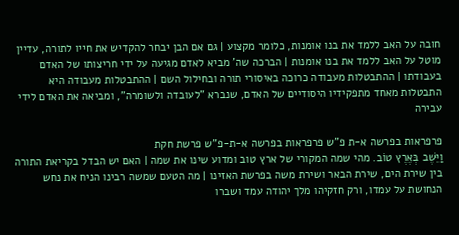חובה על האב ללמד את בנו אומנות, כלומר מקצוע | גם אם הבן יבחר להקדיש את חייו לתורה, עדיין מוטל על האב ללמד את בנו אומנות | הברכה שה' מביא לאדם מגיעה על ידי חריצותו של האדם בעבודתו | ההתבטלות מעבודה כרוכה באיסורי תורה ובחילול השם | ההתבטלות מעבודה היא התבטלות מאחד מתפקידיו היסודיים של האדם, שנברא "לעובדה ולשומרה", ומביאה את האדם לידי עבירה

פרפראות בפרשה א-ת פ"ש פרפראות בפרשה א-ת-פ"ש פרשת חקת
וַיֵּשֶׁב בְּאֶרֶץ טוֹב. מהי שמה המקורי של ארץ טוב ומדוע שינו את שמה | האם יש הבדל בקריאת התורה בין שירת הים, שירת הבאר ושירת משה בפרשת האזינו | מה הטעם שמשה רבינו הניח את נחש הנחושת על עמדו, ורק חזקיהו מלך יהודה עמד ושברו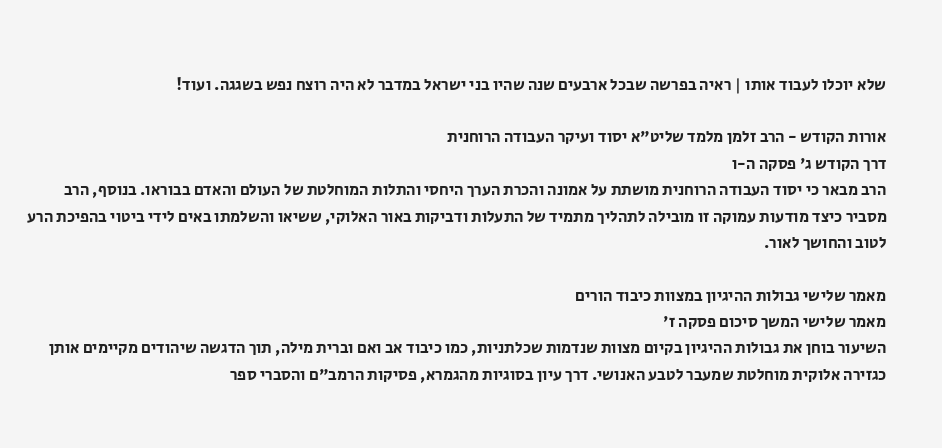שלא יוכלו לעבוד אותו | ראיה בפרשה שבכל ארבעים שנה שהיו בני ישראל במדבר לא היה רוצח נפש בשגגה. ועוד!

אורות הקודש - הרב זלמן מלמד שליט"א יסוד ועיקר העבודה הרוחנית
דרך הקודש ג' פסקה ה-ו
הרב מבאר כי יסוד העבודה הרוחנית מושתת על אמונה והכרת הערך היחסי והתלות המוחלטת של העולם והאדם בבוראו. בנוסף, הרב מסביר כיצד מודעות עמוקה זו מובילה לתהליך מתמיד של התעלות ודביקות באור האלוקי, ששיאו והשלמתו באים לידי ביטוי בהפיכת הרע לטוב והחושך לאור.

מאמר שלישי גבולות ההיגיון במצוות כיבוד הורים
מאמר שלישי המשך סיכום פסקה ז'
השיעור בוחן את גבולות ההיגיון בקיום מצוות שנדמות שכלתניות, כמו כיבוד אב ואם וברית מילה, תוך הדגשה שיהודים מקיימים אותן כגזירה אלוקית מוחלטת שמעבר לטבע האנושי. דרך עיון בסוגיות מהגמרא, פסיקות הרמב"ם והסברי ספר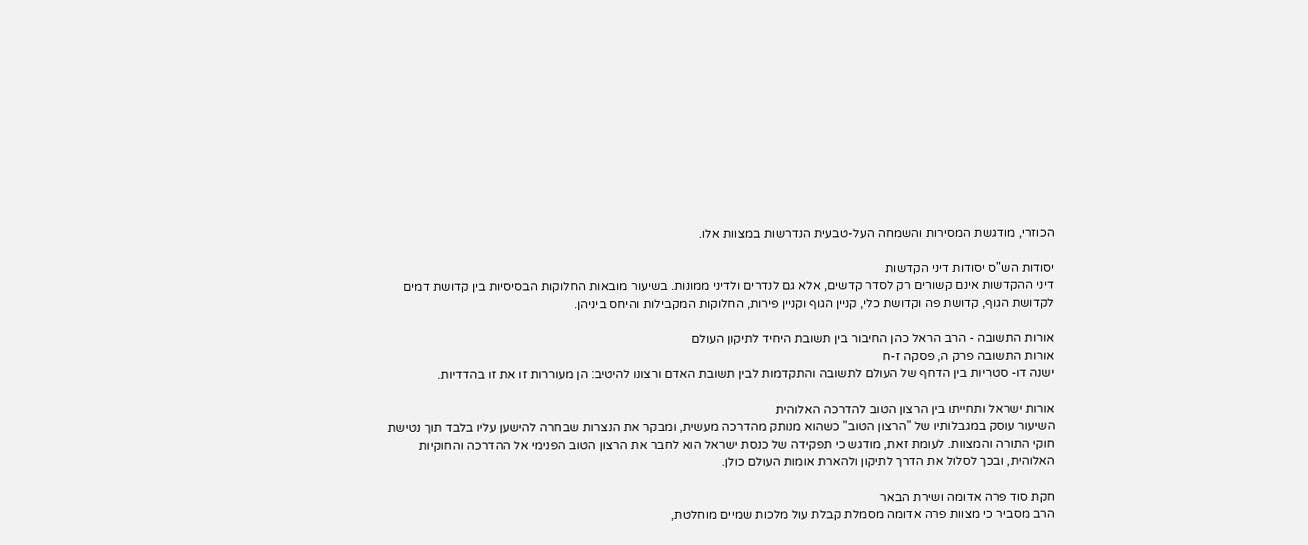הכוזרי, מודגשת המסירות והשמחה העל-טבעית הנדרשות במצוות אלו.

יסודות הש"ס יסודות דיני הקדשות
דיני ההקדשות אינם קשורים רק לסדר קדשים, אלא גם לנדרים ולדיני ממונות. בשיעור מובאות החלוקות הבסיסיות בין קדושת דמים לקדושת הגוף, קדושת פה וקדושת כלי, קניין הגוף וקניין פירות, החלוקות המקבילות והיחס ביניהן.

אורות התשובה - הרב הראל כהן החיבור בין תשובת היחיד לתיקון העולם
אורות התשובה פרק ה, פסקה ז-ח
ישנה דו- סטריות בין הדחף של העולם לתשובה והתקדמות לבין תשובת האדם ורצונו להיטיב: הן מעוררות זו את זו בהדדיות.

אורות ישראל ותחייתו בין הרצון הטוב להדרכה האלוהית
השיעור עוסק במגבלותיו של "הרצון הטוב" כשהוא מנותק מהדרכה מעשית, ומבקר את הנצרות שבחרה להישען עליו בלבד תוך נטישת חוקי התורה והמצוות. לעומת זאת, מודגש כי תפקידה של כנסת ישראל הוא לחבר את הרצון הטוב הפנימי אל ההדרכה והחוקיות האלוהית, ובכך לסלול את הדרך לתיקון ולהארת אומות העולם כולן.

חקת סוד פרה אדומה ושירת הבאר
הרב מסביר כי מצוות פרה אדומה מסמלת קבלת עול מלכות שמיים מוחלטת,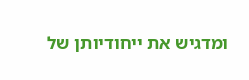ומדגיש את ייחודיותן של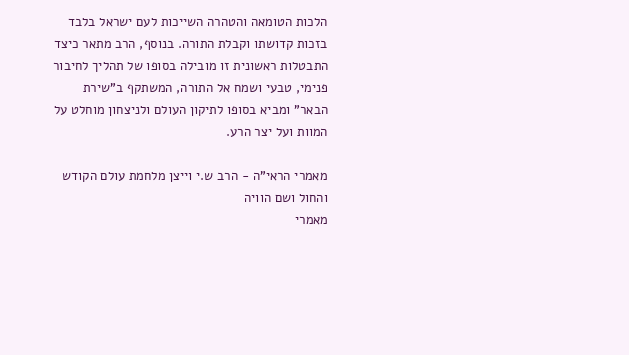הלכות הטומאה והטהרה השייכות לעם ישראל בלבד בזכות קדושתו וקבלת התורה. בנוסף, הרב מתאר כיצד התבטלות ראשונית זו מובילה בסופו של תהליך לחיבור פנימי, טבעי ושמח אל התורה, המשתקף ב"שירת הבאר" ומביא בסופו לתיקון העולם ולניצחון מוחלט על המוות ועל יצר הרע.

מאמרי הראי"ה - הרב ש.י וייצן מלחמת עולם הקודש והחול ושם הוויה
מאמרי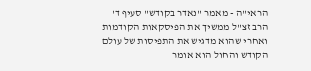הראי"ה - מאמר "נאדר בקודש" סעיף ד'
הרב זצ"ל ממשיך את הפיסקאות הקודמות ואחרי שהוא מדגיש את התפיסות של עולם הקודש והחול הוא אומר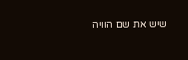שיש את שם הוויה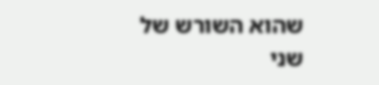שהוא השורש של שני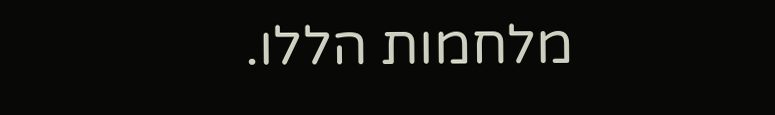מלחמות הללו.